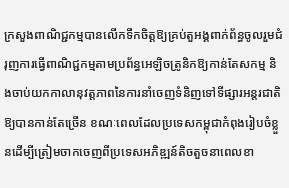ក្រសួងពាណិជ្ជកម្មបានលើកទឹកចិត្តឱ្យគ្រប់តួអង្គពាក់ព័ន្ធចូលរួមជំរុញការធ្វើពាណិជ្ជកម្មតាមប្រព័ន្ធអេឡិចត្រូនិកឱ្យកាន់តែសកម្ម និងចាប់យកកាលានុវត្តភាពនៃការនាំចេញទំនិញទៅទីផ្សារអន្តរជាតិឱ្យបានកាន់តែច្រើន ខណៈពេលដែលប្រទេសកម្ពុជាកំពុងរៀបចំខ្លួនដើម្បីត្រៀមចាកចេញពីប្រទេសអភិឌ្ឍន៍តិចតួចនាពេលខា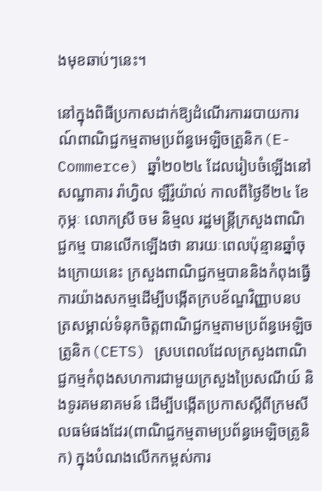ងមុខឆាប់ៗនេះ។

នៅក្នុងពិធីប្រកាសដាក់ឱ្យដំណើរការរបាយការណ៍ពាណិជ្ជកម្មតាមប្រព័ន្ធអេឡិចត្រូនិក(E-Commerce) ឆ្នាំ២០២៤ ដែលរៀបចំឡើងនៅសណ្ឋាគារ រ៉ាហ្វិល ឡឺរ៉ូយ៉ាល់ កាលពីថ្ងៃទី២៤ ខែកុម្ភៈ លោកស្រី ចម និម្មល រដ្ឋមន្ត្រីក្រសួងពាណិជ្ជកម្ម បានលើកឡើងថា នារយៈពេលប៉ុន្មានឆ្នាំចុងក្រោយនេះ ក្រសួងពាណិជ្ជកម្មបាននិងកំពុងធ្វើការយ៉ាងសកម្មដើម្បីបង្កើតក្របខ័ណ្ឌវិញ្ញាបនបត្រសម្គាល់ទំនុកចិត្តពាណិជ្ជកម្មតាមប្រព័ន្ធអេឡិចត្រូនិក(CETS) ស្របពេលដែលក្រសួងពាណិជ្ជកម្មកំពុងសហការជាមួយក្រសួងប្រៃសណីយ៍ និងទូរគមនាគមន៍ ដើម្បីបង្កើតប្រកាសស្តីពីក្រមសីលធម៌ផងដែរ(ពាណិជ្ជកម្មតាមប្រព័ន្ធអេឡិចត្រូនិក) ក្នុងបំណងលើកកម្ពស់ការ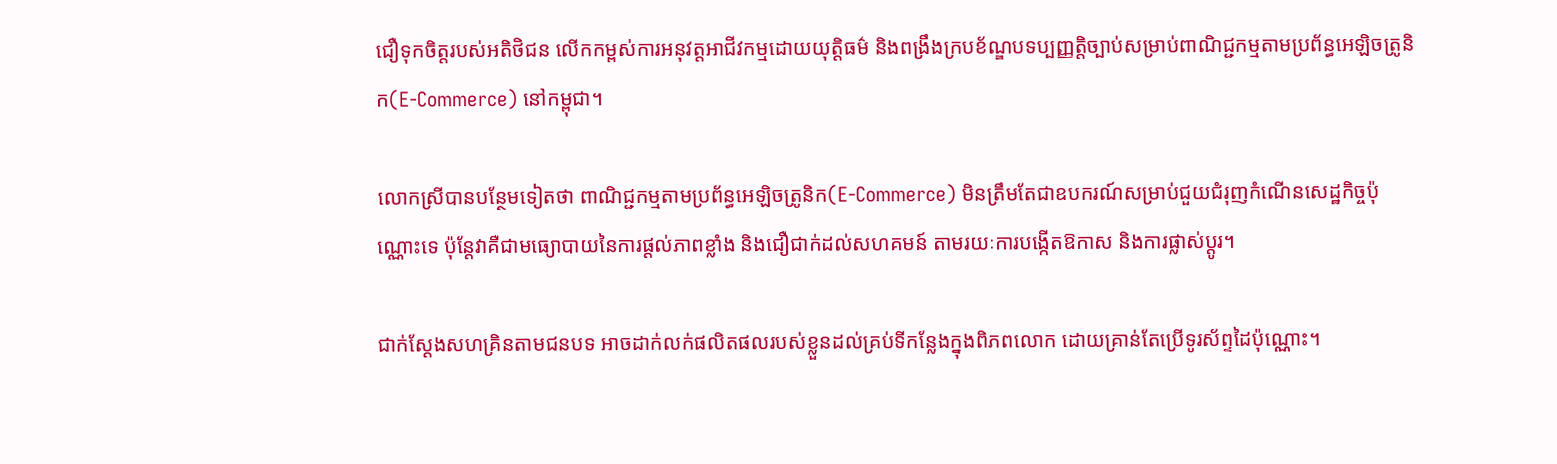ជឿទុកចិត្តរបស់អតិថិជន លើកកម្ពស់ការអនុវត្តអាជីវកម្មដោយយុត្តិធម៌ និងពង្រឹងក្របខ័ណ្ឌបទប្បញ្ញត្តិច្បាប់សម្រាប់ពាណិជ្ជកម្មតាមប្រព័ន្ធអេឡិចត្រូនិក(E-Commerce) នៅកម្ពុជា។

លោកស្រីបានបន្ថែមទៀតថា ពាណិជ្ជកម្មតាមប្រព័ន្ធអេឡិចត្រូនិក(E-Commerce) មិនត្រឹមតែជាឧបករណ៍សម្រាប់ជួយជំរុញកំណើនសេដ្ឋកិច្ចប៉ុណ្ណោះទេ ប៉ុន្តែវាគឺជាមធ្យោបាយនៃការផ្តល់ភាពខ្លាំង និងជឿជាក់ដល់សហគមន៍ តាមរយៈការបង្កើតឱកាស និងការផ្លាស់ប្តូរ។

ជាក់ស្ដែងសហគ្រិនតាមជនបទ អាចដាក់លក់ផលិតផលរបស់ខ្លួនដល់គ្រប់ទីកន្លែងក្នុងពិភពលោក ដោយគ្រាន់តែប្រើទូរស័ព្ទដៃប៉ុណ្ណោះ។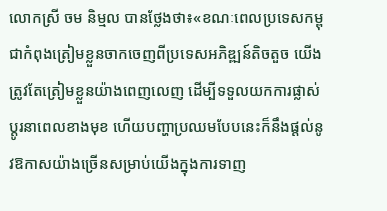លោកស្រី ចម និម្មល បានថ្លែងថា៖«ខណៈពេលប្រទេសកម្ពុជាកំពុងត្រៀមខ្លួនចាកចេញពីប្រទេសអភិឌ្ឍន៍តិចតួច យើងត្រូវតែត្រៀមខ្លួនយ៉ាងពេញលេញ ដើម្បីទទួលយកការផ្លាស់ប្តូរនាពេលខាងមុខ ហើយបញ្ហាប្រឈមបែបនេះក៏នឹងផ្តល់នូវឱកាសយ៉ាងច្រើនសម្រាប់យើងក្នុងការទាញ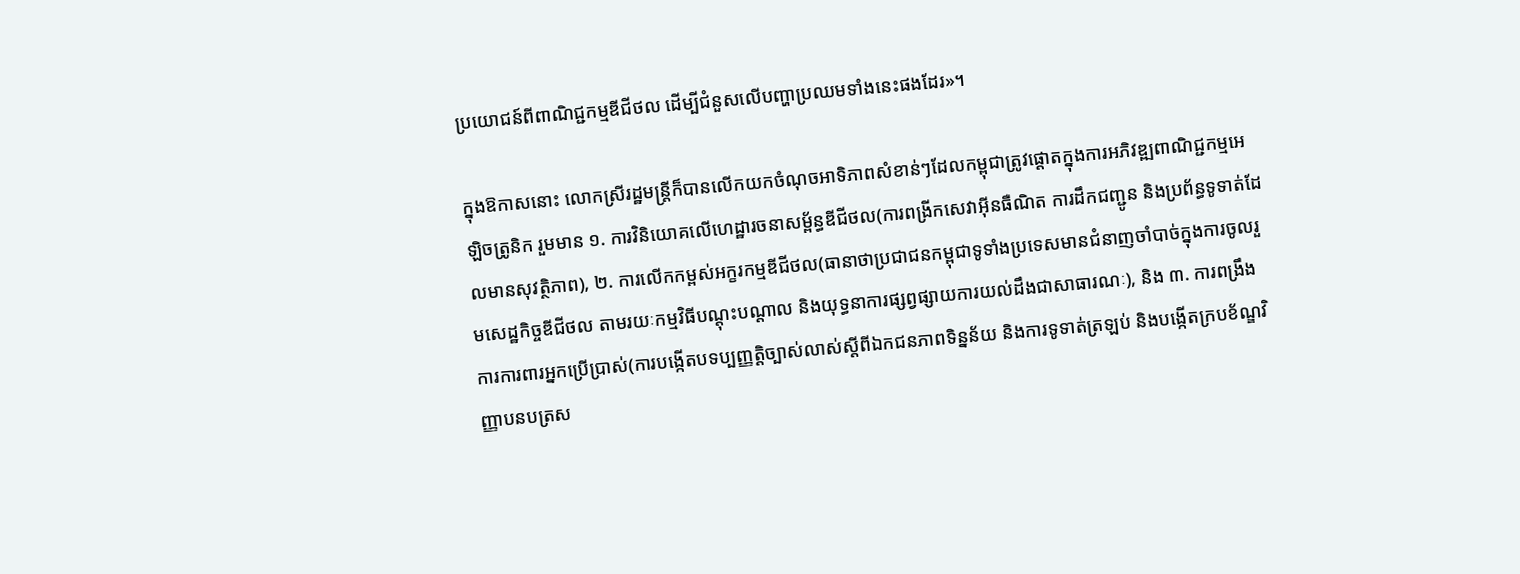ប្រយោជន៍ពីពាណិជ្ជកម្មឌីជីថល ដើម្បីជំនួសលើបញ្ហាប្រឈមទាំងនេះផងដែរ»។

ក្នុងឱកាសនោះ លោកស្រីរដ្ឋមន្ត្រីក៏បានលើកយកចំណុចអាទិភាពសំខាន់ៗដែលកម្ពុជាត្រូវផ្តោតក្នុងការអភិវឌ្ឍពាណិជ្ជកម្មអេឡិចត្រូនិក រួមមាន ១. ការវិនិយោគលើហេដ្ឋារចនាសម្ព័ន្ធឌីជីថល(ការពង្រីកសេវាអ៊ីនធឺណិត ការដឹកជញ្ជូន និងប្រព័ន្ធទូទាត់ដែលមានសុវត្ថិភាព), ២. ការលើកកម្ពស់អក្ខរកម្មឌីជីថល(ធានាថាប្រជាជនកម្ពុជាទូទាំងប្រទេសមានជំនាញចាំបាច់ក្នុងការចូលរួមសេដ្ឋកិច្ចឌីជីថល តាមរយៈកម្មវិធីបណ្តុះបណ្តាល និងយុទ្ធនាការផ្សព្វផ្សាយការយល់ដឹងជាសាធារណៈ), និង ៣. ការពង្រឹងការការពារអ្នកប្រើប្រាស់(ការបង្កើតបទប្បញ្ញត្តិច្បាស់លាស់ស្តីពីឯកជនភាពទិន្នន័យ និងការទូទាត់ត្រឡប់ និងបង្កើតក្របខ័ណ្ឌវិញ្ញាបនបត្រស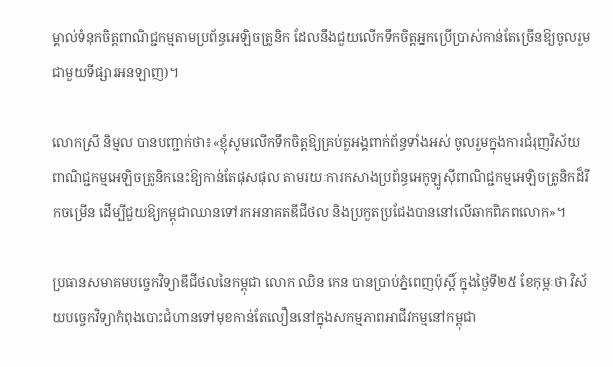ម្គាល់ទំនុកចិត្តពាណិជ្ជកម្មតាមប្រព័ន្ធអេឡិចត្រូនិក ដែលនឹងជួយលើកទឹកចិត្តអ្នកប្រើប្រាស់កាន់តែច្រើនឱ្យចូលរួមជាមួយទីផ្សារអនឡាញ)។

លោកស្រី និម្មល បានបញ្ជាក់ថា៖«ខ្ញុំសូមលើកទឹកចិត្តឱ្យគ្រប់តួអង្គពាក់ព័ន្ធទាំងអស់ ចូលរួមក្នុងការជំរុញវិស័យពាណិជ្ជកម្មអេឡិចត្រូនិកនេះឱ្យកាន់តែផុសផុល តាមរយៈការកសាងប្រព័ន្ធអេកូឡូស៊ីពាណិជ្ជកម្មអេឡិចត្រូនិកដ៏រីកចម្រើន ដើម្បីជួយឱ្យកម្ពុជាឈានទៅរកអនាគតឌីជីថល និងប្រកួតប្រជែងបាននៅលើឆាកពិភពលោក»។

ប្រធានសមាគមបច្ចេកវិទ្យាឌីជីថលនៃកម្ពុជា លោក ឈិន កេន បានប្រាប់ភ្នំពេញប៉ុស្តិ៍ ក្នុងថ្ងៃទី២៥ ខែកុម្ភៈថា វិស័យបច្ចេកវិទ្យាកំពុងបោះជំហានទៅមុខកាន់តែលឿននៅក្នុងសកម្មភាពអាជីវកម្មនៅកម្ពុជា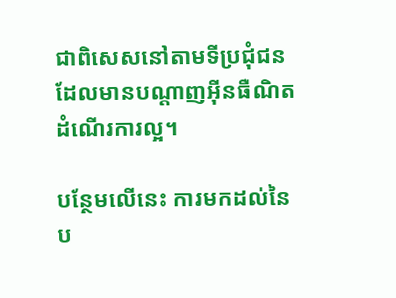ជាពិសេសនៅតាមទីប្រជុំជនដែលមានបណ្តាញអ៊ីនធឺណិតដំណើរការល្អ។

បន្ថែមលើនេះ ការមកដល់នៃប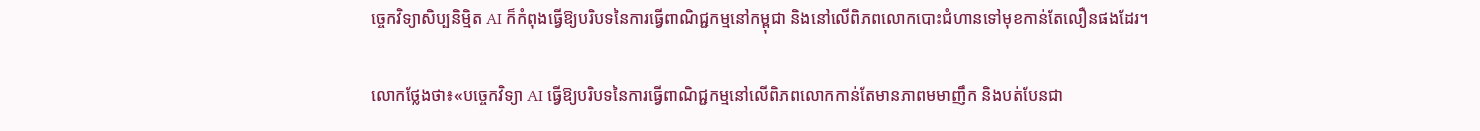ច្ចេកវិទ្យាសិប្បនិម្មិត AI ក៏កំពុងធ្វើឱ្យបរិបទនៃការធ្វើពាណិជ្ជកម្មនៅកម្ពុជា និងនៅលើពិភពលោកបោះជំហានទៅមុខកាន់តែលឿនផងដែរ។

លោកថ្លែងថា៖«បច្ចេកវិទ្យា AI ធ្វើឱ្យបរិបទនៃការធ្វើពាណិជ្ជកម្មនៅលើពិភពលោកកាន់តែមានភាពមមាញឹក និងបត់បែនជា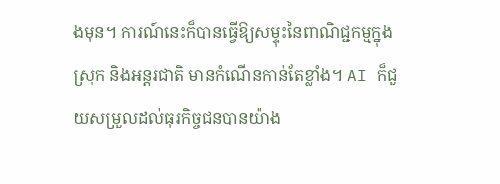ងមុន។ ការណ៍នេះក៏បានធ្វើឱ្យសម្ទុះនៃពាណិជ្ជកម្មក្នុងស្រុក និងអន្តរជាតិ មានកំណើនកាន់តែខ្លាំង។ AI ក៏ជួយសម្រួលដល់ធុរកិច្ចជនបានយ៉ាង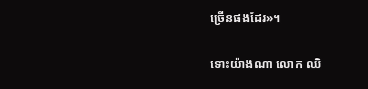ច្រើនផងដែរ»។

ទោះយ៉ាងណា លោក ឈិ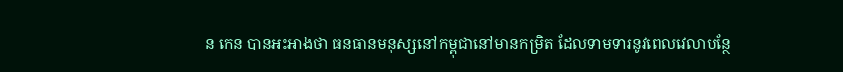ន កេន បានអះអាងថា ធនធានមនុស្សនៅកម្ពុជានៅមានកម្រិត ដែលទាមទារនូវពេលវេលាបន្ថែ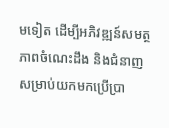មទៀត ដើម្បីអភិវឌ្ឍន៍សមត្ថភាពចំណេះដឹង និងជំនាញសម្រាប់យកមកប្រើប្រា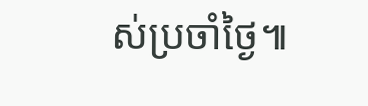ស់ប្រចាំថ្ងៃ៕